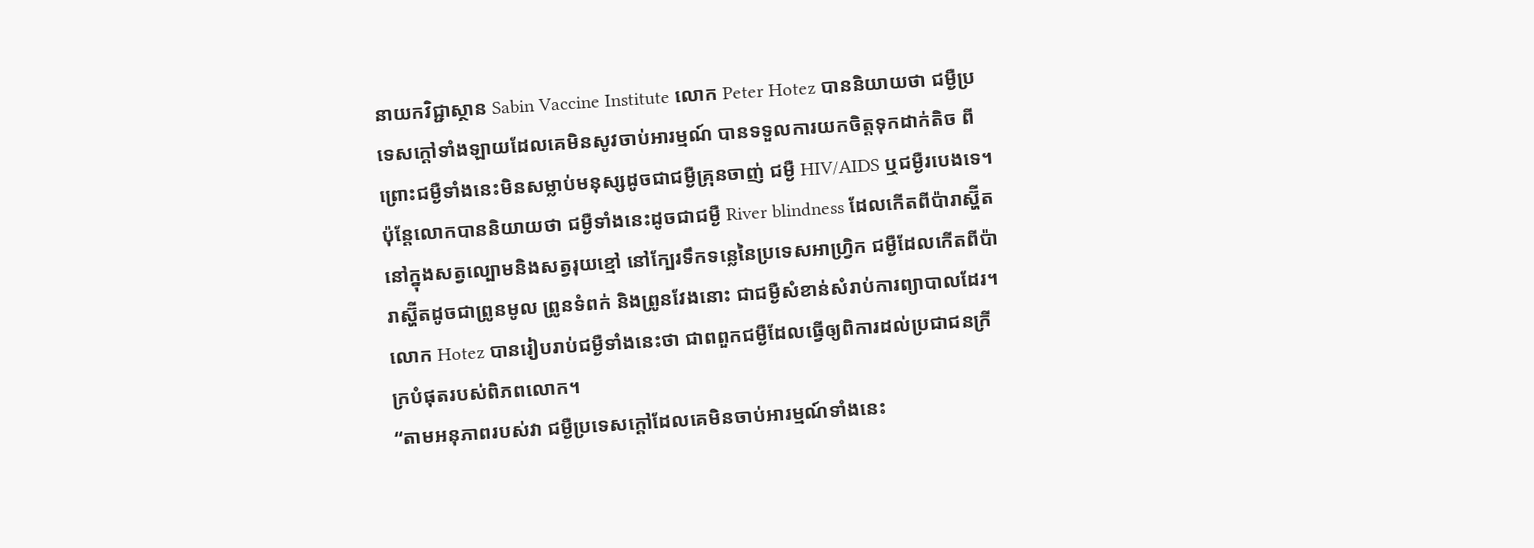នាយកវិជ្ជាស្ថាន Sabin Vaccine Institute លោក Peter Hotez បាននិយាយថា ជម្ងឺប្រទេសក្តៅទាំងឡាយដែលគេមិនសូវចាប់អារម្មណ៍ បានទទួលការយកចិត្តទុកដាក់តិច ពីព្រោះជម្ងឺទាំងនេះមិនសម្លាប់មនុស្សដូចជាជម្ងឺគ្រុនចាញ់ ជម្ងឺ HIV/AIDS ឬជម្ងឺរបេងទេ។ ប៉ុន្តែលោកបាននិយាយថា ជម្ងឺទាំងនេះដូចជាជម្ងឺ River blindness ដែលកើតពីប៉ារាស្ហ៊ីតនៅក្នុងសត្វល្បោមនិងសត្វរុយខ្មៅ នៅក្បែរទឹកទន្លេនៃប្រទេសអាហ្វ្រិក ជម្ងឺដែលកើតពីប៉ារាស្ហ៊ីតដូចជាព្រូនមូល ព្រូនទំពក់ និងព្រូនវែងនោះ ជាជម្ងឺសំខាន់សំរាប់ការព្យាបាលដែរ។ លោក Hotez បានរៀបរាប់ជម្ងឺទាំងនេះថា ជាពពួកជម្ងឺដែលធ្វើឲ្យពិការដល់ប្រជាជនក្រីក្របំផុតរបស់ពិភពលោក។
“តាមអនុភាពរបស់វា ជម្ងឺប្រទេសក្តៅដែលគេមិនចាប់អារម្មណ៍ទាំងនេះ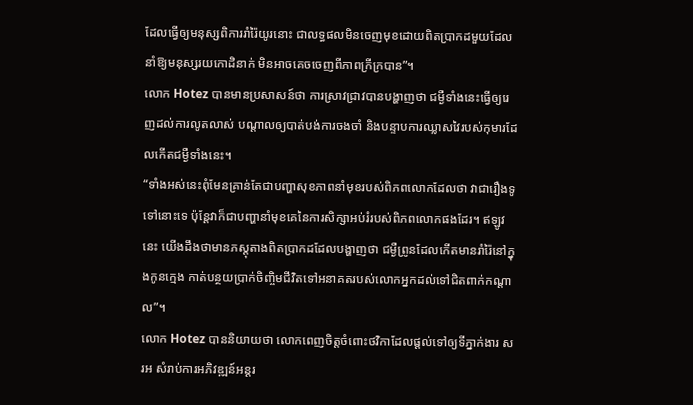ដែលធ្វើឲ្យមនុស្សពិការរាំរ៉ៃយូរនោះ ជាលទ្ធផលមិនចេញមុខដោយពិតប្រាកដមួយដែលនាំឱ្យមនុស្សរយកោដិនាក់ មិនអាចគេចចេញពីភាពក្រីក្របាន”។
លោក Hotez បានមានប្រសាសន៍ថា ការស្រាវជ្រាវបានបង្ហាញថា ជម្ងឺទាំងនេះធ្វើឲ្យរេញដល់ការលូតលាស់ បណ្តាលឲ្យបាត់បង់ការចងចាំ និងបន្ទាបការឈ្លាសវៃរបស់កុមារដែលកើតជម្ងឺទាំងនេះ។
“ទាំងអស់នេះពុំមែនគ្រាន់តែជាបញ្ហាសុខភាពនាំមុខរបស់ពិភពលោកដែលថា វាជារឿងទូទៅនោះទេ ប៉ុន្តែវាក៏ជាបញ្ហានាំមុខគេនៃការសិក្សាអប់រំរបស់ពិភពលោកផងដែរ។ ឥឡូវនេះ យើងដឹងថាមានភស្តុតាងពិតប្រាកដដែលបង្ហាញថា ជម្ងឺព្រូនដែលកើតមានរាំរ៉ៃនៅក្នុងកូនក្មេង កាត់បន្ថយប្រាក់ចិញ្ចិមជីវិតទៅអនាគតរបស់លោកអ្នកដល់ទៅជិតពាក់កណ្តាល”។
លោក Hotez បាននិយាយថា លោកពេញចិត្តចំពោះថវិកាដែលផ្តល់ទៅឲ្យទីភ្នាក់ងារ សរអ សំរាប់ការអភិវឌ្ឍន៍អន្តរ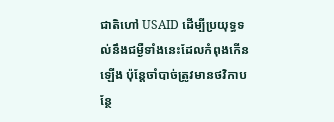ជាតិហៅ USAID ដើម្បីប្រយុទ្ធទល់នឹងជម្ងឺទាំងនេះដែលកំពុងកើនឡើង ប៉ុន្តែចាំបាច់ត្រូវមានថវិកាបន្ថែ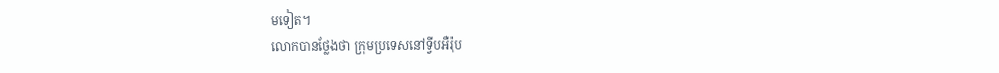មទៀត។
លោកបានថ្លែងថា ក្រុមប្រទេសនៅទ្វីបអឺរ៉ុប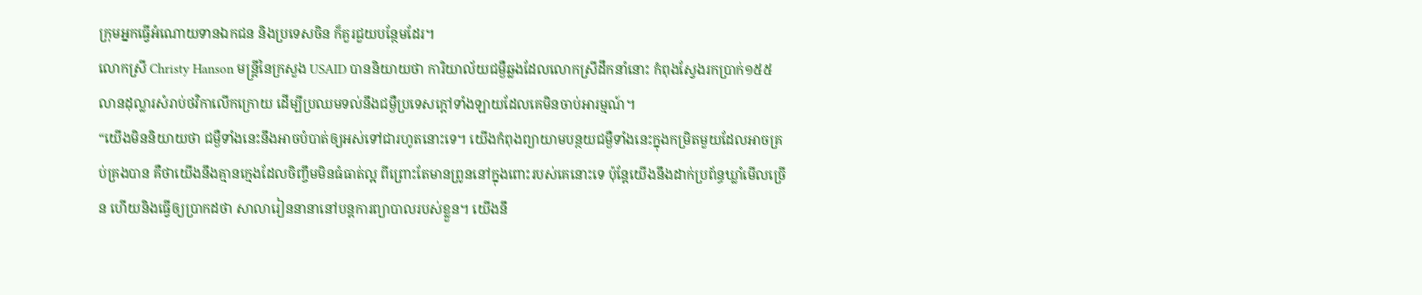ក្រុមអ្នកធ្វើអំណោយទានឯកជន និងប្រទេសចិន ក៏គួរជួយបន្ថែមដែរ។
លោកស្រី Christy Hanson មន្ត្រីនៃក្រសួង USAID បាននិយាយថា ការិយាល័យជម្ងឺឆ្លងដែលលោកស្រីដឹកនាំនោះ កំពុងស្វែងរកប្រាក់១៥៥លានដុល្លារសំរាប់ថវិកាលើកក្រោយ ដើម្បីប្រឈមទល់នឹងជម្ងឺប្រទេសក្តៅទាំងឡាយដែលគេមិនចាប់អារម្មណ៍។
“យើងមិននិយាយថា ជម្ងឺទាំងនេះនឹងអាចបំបាត់ឲ្យអស់ទៅជារហូតនោះទេ។ យើងកំពុងព្យាយាមបន្ថយជម្ងឺទាំងនេះក្នុងកម្រិតមួយដែលអាចគ្រប់គ្រងបាន គឺថាយើងនឹងគ្មានក្មេងដែលចិញ្ចឹមមិនធំធាត់ល្អ ពីព្រោះតែមានព្រូននៅក្នុងពោះរបស់គេនោះទេ ប៉ុន្តែយើងនឹងដាក់ប្រព័ន្ធឃ្លាំមើលច្រើន ហើយនិងធ្វើឲ្យប្រាកដថា សាលារៀននានានៅបន្តការព្យាបាលរបស់ខ្លួន។ យើងនឹ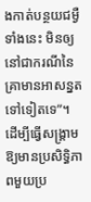ងកាត់បន្ថយជម្ងឺទាំងនេះ មិនឲ្យនៅជាករណីនៃគ្រាមានអាសន្នតទៅទៀតទេ”។
ដើម្បីធ្វើសង្គ្រាមឱ្យមានប្រសិទ្ធិភាពមួយប្រ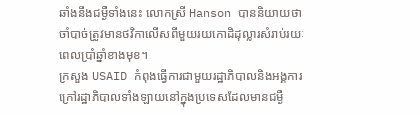ឆាំងនឹងជម្ងឺទាំងនេះ លោកស្រី Hanson បាននិយាយថា ចាំបាច់ត្រូវមានថវិកាលើសពីមួយរយកោដិដុល្លារសំរាប់រយៈពេលប្រាំឆ្នាំខាងមុខ។
ក្រសួង USAID កំពុងធ្វើការជាមួយរដ្ឋាភិបាលនិងអង្គការក្រៅរដ្ឋាភិបាលទាំងឡាយនៅក្នុងប្រទេសដែលមានជម្ងឺ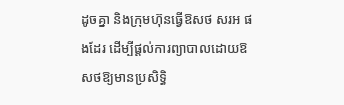ដូចគ្នា និងក្រុមហ៊ុនធ្វើឱសថ សរអ ផងដែរ ដើម្បីផ្តល់ការព្យាបាលដោយឱសថឱ្យមានប្រសិទ្ធិ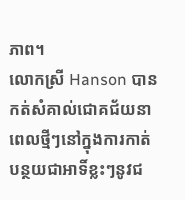ភាព។
លោកស្រី Hanson បានកត់សំគាល់ជោគជ័យនាពេលថ្មីៗនៅក្នុងការកាត់បន្ថយជាអាទិ៍ខ្លះៗនូវជ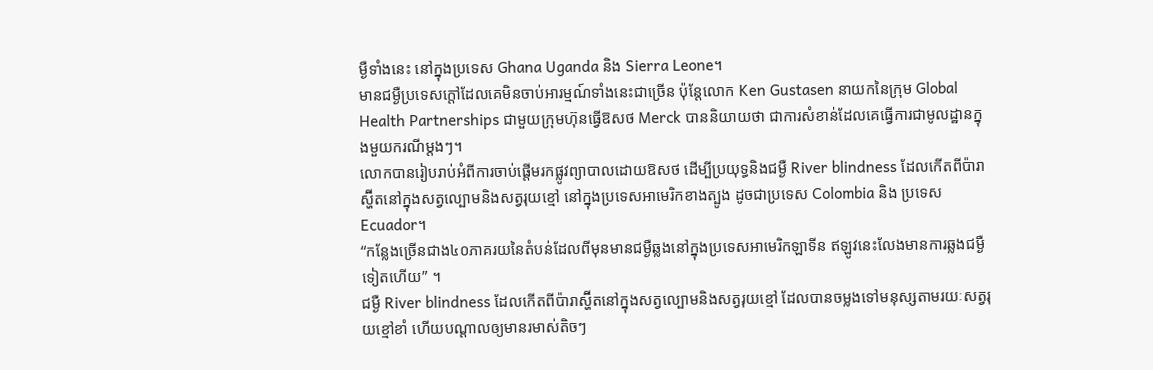ម្ងឺទាំងនេះ នៅក្នុងប្រទេស Ghana Uganda និង Sierra Leone។
មានជម្ងឺប្រទេសក្តៅដែលគេមិនចាប់អារម្មណ៍ទាំងនេះជាច្រើន ប៉ុន្តែលោក Ken Gustasen នាយកនៃក្រុម Global Health Partnerships ជាមួយក្រុមហ៊ុនធ្វើឱសថ Merck បាននិយាយថា ជាការសំខាន់ដែលគេធ្វើការជាមូលដ្ឋានក្នុងមួយករណីម្តងៗ។
លោកបានរៀបរាប់អំពីការចាប់ផ្តើមរកផ្លូវព្យាបាលដោយឱសថ ដើម្បីប្រយុទ្ធនិងជម្ងឺ River blindness ដែលកើតពីប៉ារាស្ហ៊ីតនៅក្នុងសត្វល្បោមនិងសត្វរុយខ្មៅ នៅក្នុងប្រទេសអាមេរិកខាងត្បូង ដូចជាប្រទេស Colombia និង ប្រទេស Ecuador។
“កន្លែងច្រើនជាង៤០ភាគរយនៃតំបន់ដែលពីមុនមានជម្ងឺឆ្លងនៅក្នុងប្រទេសអាមេរិកឡាទីន ឥឡូវនេះលែងមានការឆ្លងជម្ងឺទៀតហើយ” ។
ជម្ងឺ River blindness ដែលកើតពីប៉ារាស្ហ៊ីតនៅក្នុងសត្វល្បោមនិងសត្វរុយខ្មៅ ដែលបានចម្លងទៅមនុស្សតាមរយៈសត្វរុយខ្មៅខាំ ហើយបណ្តាលឲ្យមានរមាស់តិចៗ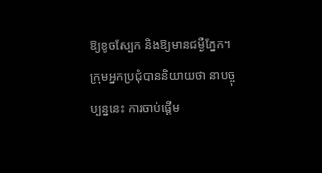ឱ្យខូចស្បែក និងឱ្យមានជម្ងឺភ្នែក។
ក្រុមអ្នកប្រជុំបាននិយាយថា នាបច្ចុប្បន្ននេះ ការចាប់ផ្តើម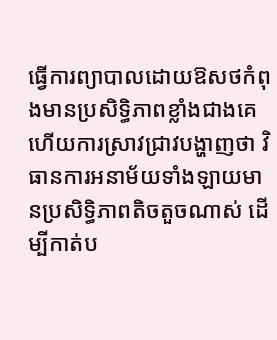ធ្វើការព្យាបាលដោយឱសថកំពុងមានប្រសិទ្ធិភាពខ្លាំងជាងគេ ហើយការស្រាវជ្រាវបង្ហាញថា វិធានការអនាម័យទាំងឡាយមានប្រសិទ្ធិភាពតិចតួចណាស់ ដើម្បីកាត់ប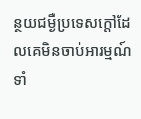ន្ថយជម្ងឺប្រទេសក្តៅដែលគេមិនចាប់អារម្មណ៍ទាំ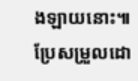ងឡាយនោះ៕
ប្រែសម្រួលដោ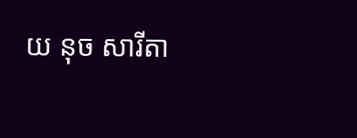យ នុច សារីតា